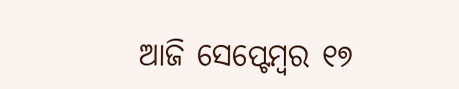ଆଜି ସେପ୍ଟେମ୍ବର ୧୭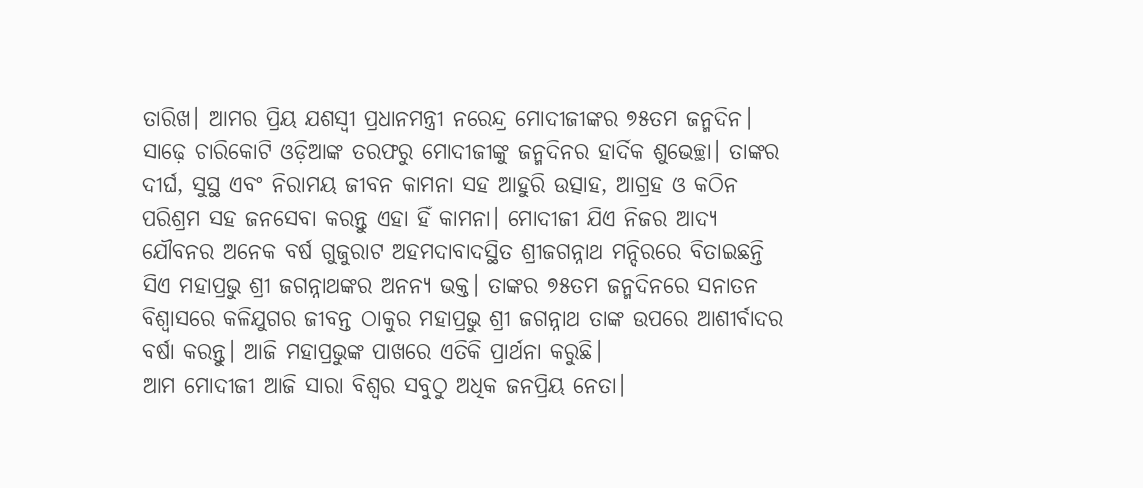ତାରିଖ। ଆମର ପ୍ରିୟ ଯଶସ୍ବୀ ପ୍ରଧାନମନ୍ତ୍ରୀ ନରେନ୍ଦ୍ର ମୋଦୀଜୀଙ୍କର ୭୫ତମ ଜନ୍ମଦିନ। ସାଢ଼େ ଚାରିକୋଟି ଓଡ଼ିଆଙ୍କ ତରଫରୁ ମୋଦୀଜୀଙ୍କୁ ଜନ୍ମଦିନର ହାର୍ଦିକ ଶୁଭେଚ୍ଛା। ତାଙ୍କର ଦୀର୍ଘ, ସୁସ୍ଥ ଏବଂ ନିରାମୟ ଜୀବନ କାମନା ସହ ଆହୁରି ଉତ୍ସାହ, ଆଗ୍ରହ ଓ କଠିନ ପରିଶ୍ରମ ସହ ଜନସେବା କରନ୍ତୁ ଏହା ହିଁ କାମନା। ମୋଦୀଜୀ ଯିଏ ନିଜର ଆଦ୍ୟ ଯୌବନର ଅନେକ ବର୍ଷ ଗୁଜୁରାଟ ଅହମଦାବାଦସ୍ଥିତ ଶ୍ରୀଜଗନ୍ନାଥ ମନ୍ଦିରରେ ବିତାଇଛନ୍ତି ସିଏ ମହାପ୍ରଭୁ ଶ୍ରୀ ଜଗନ୍ନାଥଙ୍କର ଅନନ୍ୟ ଭକ୍ତ। ତାଙ୍କର ୭୫ତମ ଜନ୍ମଦିନରେ ସନାତନ ବିଶ୍ୱାସରେ କଳିଯୁଗର ଜୀବନ୍ତ ଠାକୁର ମହାପ୍ରଭୁ ଶ୍ରୀ ଜଗନ୍ନାଥ ତାଙ୍କ ଉପରେ ଆଶୀର୍ବାଦର ବର୍ଷା କରନ୍ତୁ। ଆଜି ମହାପ୍ରଭୁଙ୍କ ପାଖରେ ଏତିକି ପ୍ରାର୍ଥନା କରୁଛି।
ଆମ ମୋଦୀଜୀ ଆଜି ସାରା ବିଶ୍ୱର ସବୁଠୁ ଅଧିକ ଜନପ୍ରିୟ ନେତା।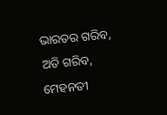ଭାରତର ଗରିବ, ଅତି ଗରିବ, ମେହନତୀ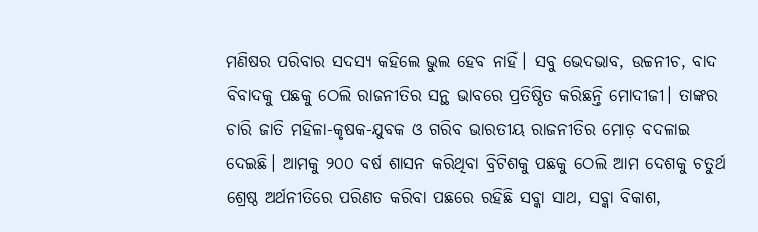ମଣିଷର ପରିବାର ସଦସ୍ୟ କହିଲେ ଭୁଲ ହେବ ନାହିଁ। ସବୁ ଭେଦଭାବ, ଉଚ୍ଚନୀଚ, ବାଦ ବିବାଦକୁ ପଛକୁ ଠେଲି ରାଜନୀତିର ସନ୍ଥ ଭାବରେ ପ୍ରତିଷ୍ଠିତ କରିଛନ୍ତି ମୋଦୀଜୀ। ତାଙ୍କର ଚାରି ଜାତି ମହିଳା-କୃଷକ-ଯୁବକ ଓ ଗରିବ ଭାରତୀୟ ରାଜନୀତିର ମୋଡ଼ ବଦଳାଇ ଦେଇଛି। ଆମକୁ ୨୦୦ ବର୍ଷ ଶାସନ କରିଥିବା ବ୍ରିଟିଶକୁ ପଛକୁ ଠେଲି ଆମ ଦେଶକୁ ଚତୁର୍ଥ ଶ୍ରେଷ୍ଠ ଅର୍ଥନୀତିରେ ପରିଣତ କରିବା ପଛରେ ରହିଛି ସବ୍କା ସାଥ, ସବ୍କା ବିକାଶ,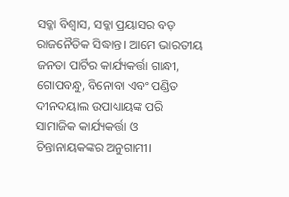ସବ୍କା ବିଶ୍ୱାସ, ସବ୍କା ପ୍ରୟାସର ବଡ଼ ରାଜନୈତିକ ସିଦ୍ଧାନ୍ତ। ଆମେ ଭାରତୀୟ ଜନତା ପାର୍ଟିର କାର୍ଯ୍ୟକର୍ତ୍ତା ଗାନ୍ଧୀ, ଗୋପବନ୍ଧୁ, ବିନୋବା ଏବଂ ପଣ୍ଡିତ ଦୀନଦୟାଲ ଉପାଧ୍ୟାୟଙ୍କ ପରି ସାମାଜିକ କାର୍ଯ୍ୟକର୍ତ୍ତା ଓ ଚିନ୍ତାନାୟକଙ୍କର ଅନୁଗାମୀ।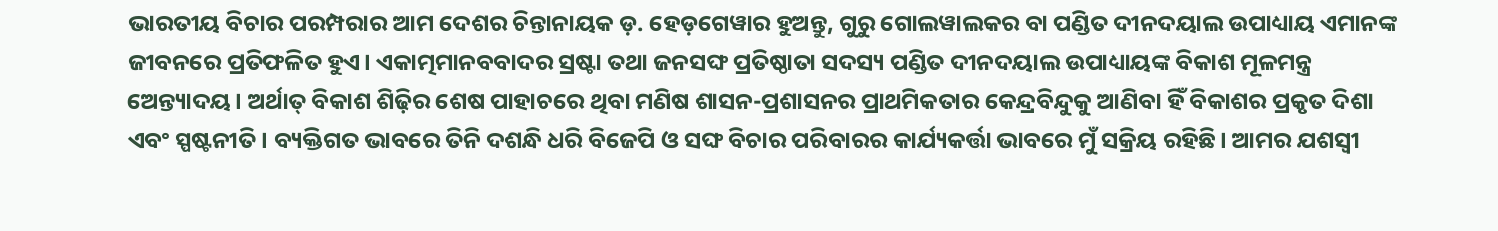ଭାରତୀୟ ବିଚାର ପରମ୍ପରାର ଆମ ଦେଶର ଚିନ୍ତାନାୟକ ଡ଼. ହେଡ଼ଗେୱାର ହୁଅନ୍ତୁ, ଗୁରୁ ଗୋଲୱାଲକର ବା ପଣ୍ଡିତ ଦୀନଦୟାଲ ଉପାଧ୍ୟାୟ ଏମାନଙ୍କ ଜୀବନରେ ପ୍ରତିଫଳିତ ହୁଏ। ଏକାତ୍ମମାନବବାଦର ସ୍ରଷ୍ଟା ତଥା ଜନସଙ୍ଘ ପ୍ରତିଷ୍ଠାତା ସଦସ୍ୟ ପଣ୍ଡିତ ଦୀନଦୟାଲ ଉପାଧ୍ୟାୟଙ୍କ ବିକାଶ ମୂଳମନ୍ତ୍ର ଅେନ୍ତ୍ୟାଦୟ। ଅର୍ଥାତ୍ ବିକାଶ ଶିଢ଼ିର ଶେଷ ପାହାଚରେ ଥିବା ମଣିଷ ଶାସନ-ପ୍ରଶାସନର ପ୍ରାଥମିକତାର କେନ୍ଦ୍ରବିନ୍ଦୁକୁ ଆଣିବା ହିଁ ବିକାଶର ପ୍ରକୃତ ଦିଶା ଏବଂ ସ୍ପଷ୍ଟନୀତି। ବ୍ୟକ୍ତିଗତ ଭାବରେ ତିନି ଦଶନ୍ଧି ଧରି ବିଜେପି ଓ ସଙ୍ଘ ବିଚାର ପରିବାରର କାର୍ଯ୍ୟକର୍ତ୍ତା ଭାବରେ ମୁଁ ସକ୍ରିୟ ରହିଛି। ଆମର ଯଶସ୍ବୀ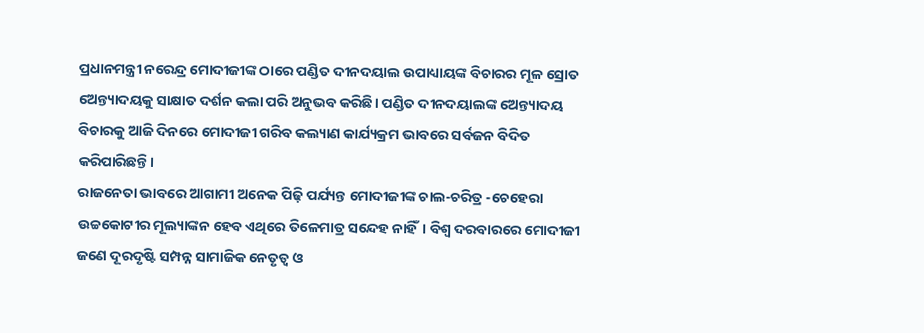ପ୍ରଧାନମନ୍ତ୍ରୀ ନରେନ୍ଦ୍ର ମୋଦୀଜୀଙ୍କ ଠାରେ ପଣ୍ଡିତ ଦୀନଦୟାଲ ଉପାଧ୍ୟାୟଙ୍କ ବିଚାରର ମୂଳ ସ୍ରୋତ ଅେନ୍ତ୍ୟାଦୟକୁ ସାକ୍ଷାତ ଦର୍ଶନ କଲା ପରି ଅନୁଭବ କରିଛି। ପଣ୍ଡିତ ଦୀନଦୟାଲଙ୍କ ଅେନ୍ତ୍ୟାଦୟ ବିଚାରକୁ ଆଜି ଦିନରେ ମୋଦୀଜୀ ଗରିବ କଲ୍ୟାଣ କାର୍ଯ୍ୟକ୍ରମ ଭାବରେ ସର୍ବଜନ ବିଦିତ କରିପାରିଛନ୍ତି।
ରାଜନେତା ଭାବରେ ଆଗାମୀ ଅନେକ ପିଢ଼ି ପର୍ଯ୍ୟନ୍ତ ମୋଦୀଜୀଙ୍କ ଚାଲ-ଚରିତ୍ର -ଚେହେରା ଉଚ୍ଚକୋଟୀର ମୂଲ୍ୟାଙ୍କନ ହେବ ଏଥିରେ ତିଳେମାତ୍ର ସନ୍ଦେହ ନାହିଁ। ବିଶ୍ୱ ଦରବାରରେ ମୋଦୀଜୀ ଜଣେ ଦୂରଦୃଷ୍ଟି ସମ୍ପନ୍ନ ସାମାଜିକ ନେତୃତ୍ୱ ଓ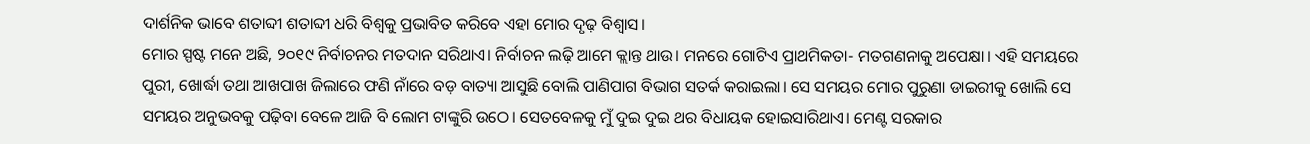ଦାର୍ଶନିକ ଭାବେ ଶତାବ୍ଦୀ ଶତାବ୍ଦୀ ଧରି ବିଶ୍ୱକୁ ପ୍ରଭାବିତ କରିବେ ଏହା ମୋର ଦୃଢ଼ ବିଶ୍ୱାସ।
ମୋର ସ୍ପଷ୍ଟ ମନେ ଅଛି, ୨୦୧୯ ନିର୍ବାଚନର ମତଦାନ ସରିଥାଏ। ନିର୍ବାଚନ ଲଢ଼ି ଆମେ କ୍ଲାନ୍ତ ଥାଉ। ମନରେ ଗୋଟିଏ ପ୍ରାଥମିକତା- ମତଗଣନାକୁ ଅପେକ୍ଷା। ଏହି ସମୟରେ ପୁରୀ, ଖୋର୍ଦ୍ଧା ତଥା ଆଖପାଖ ଜିଲାରେ ଫଣି ନାଁରେ ବଡ଼ ବାତ୍ୟା ଆସୁଛି ବୋଲି ପାଣିପାଗ ବିଭାଗ ସତର୍କ କରାଇଲା। ସେ ସମୟର ମୋର ପୁରୁଣା ଡାଇରୀକୁ ଖୋଲି ସେ ସମୟର ଅନୁଭବକୁ ପଢ଼ିବା ବେଳେ ଆଜି ବି ଲୋମ ଟାଙ୍କୁରି ଉଠେ। ସେତବେଳକୁ ମୁଁ ଦୁଇ ଦୁଇ ଥର ବିଧାୟକ ହୋଇସାରିଥାଏ। ମେଣ୍ଟ ସରକାର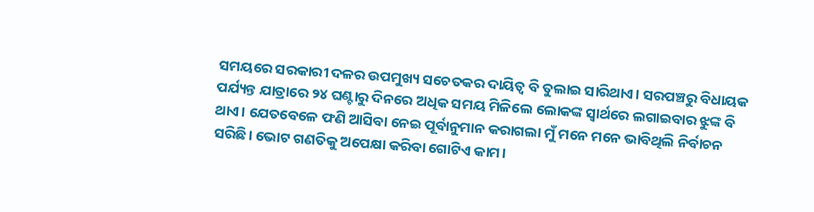ସମୟରେ ସରକାରୀ ଦଳର ଉପମୁଖ୍ୟ ସଚେତକର ଦାୟିତ୍ୱ ବି ତୁଲାଇ ସାରିଥାଏ। ସରପଞ୍ଚରୁ ବିଧାୟକ ପର୍ଯ୍ୟନ୍ତ ଯାତ୍ରାରେ ୨୪ ଘଣ୍ଟାରୁ ଦିନରେ ଅଧିକ ସମୟ ମିଳିଲେ ଲୋକଙ୍କ ସ୍ୱାର୍ଥରେ ଲଗାଇବାର ଝୁଙ୍କ ବି ଥାଏ। ଯେତବେଳେ ଫଣି ଆସିବା ନେଇ ପୂର୍ବାନୁମାନ କରାଗଲା ମୁଁ ମନେ ମନେ ଭାବିଥିଲି ନିର୍ବାଚନ ସରିଛି। ଭୋଟ ଗଣତିକୁ ଅପେକ୍ଷା କରିବା ଗୋଟିଏ କାମ।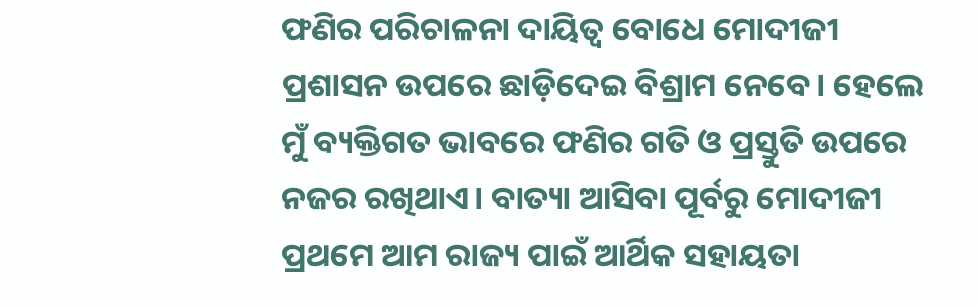ଫଣିର ପରିଚାଳନା ଦାୟିତ୍ୱ ବୋଧେ ମୋଦୀଜୀ ପ୍ରଶାସନ ଉପରେ ଛାଡ଼ିଦେଇ ବିଶ୍ରାମ ନେବେ। ହେଲେ ମୁଁ ବ୍ୟକ୍ତିଗତ ଭାବରେ ଫଣିର ଗତି ଓ ପ୍ରସ୍ତୁତି ଉପରେ ନଜର ରଖିଥାଏ। ବାତ୍ୟା ଆସିବା ପୂର୍ବରୁ ମୋଦୀଜୀ ପ୍ରଥମେ ଆମ ରାଜ୍ୟ ପାଇଁ ଆର୍ଥିକ ସହାୟତା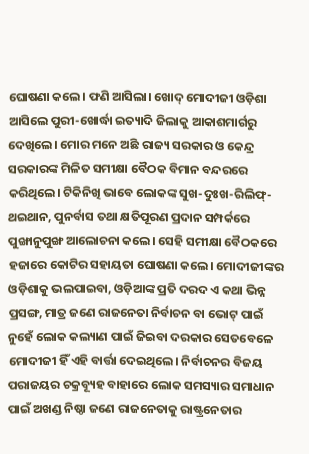ଘୋଷଣା କଲେ। ଫଣି ଆସିଲା। ଖୋଦ୍ ମୋଦୀଜୀ ଓଡ଼ିଶା ଆସିଲେ ପୁରୀ-ଖୋର୍ଦ୍ଧା ଇତ୍ୟାଦି ଜିଲାକୁ ଆକାଶମାର୍ଗରୁ ଦେଖିଲେ। ମୋର ମନେ ଅଛି ରାଜ୍ୟ ସରକାର ଓ କେନ୍ଦ୍ର ସରକାରଙ୍କ ମିଳିତ ସମୀକ୍ଷା ବୈଠକ ବିମାନ ବନ୍ଦରରେ କରିଥିଲେ। ଟିକିନିଖି ଭାବେ ଲୋକଙ୍କ ସୁଖ-ଦୁଃଖ-ରିଲିଫ୍-ଥଇଥାନ, ପୁନର୍ବାସ ତଥା କ୍ଷତିପୂରଣ ପ୍ରଦାନ ସମ୍ପର୍କରେ ପୁଙ୍ଖାନୁପୁଙ୍ଖ ଆଲୋଚନା କଲେ। ସେହି ସମୀକ୍ଷା ବୈଠକରେ ହଜାରେ କୋଟିର ସହାୟତା ଘୋଷଣା କଲେ। ମୋଦୀଜୀଙ୍କର ଓଡ଼ିଶାକୁ ଭଲପାଇବା, ଓଡ଼ିଆଙ୍କ ପ୍ରତି ଦରଦ ଏ କଥା ଭିନ୍ନ ପ୍ରସଙ୍ଗ, ମାତ୍ର ଜଣେ ରାଜନେତା ନିର୍ବାଚନ ବା ଭୋଟ୍ ପାଇଁ ନୁହେଁ ଲୋକ କଲ୍ୟାଣ ପାଇଁ ଜିଇବା ଦରକାର ସେତବେଳେ ମୋଦୀଜୀ ହିଁ ଏହି ବାର୍ତ୍ତା ଦେଇଥିଲେ। ନିର୍ବାଚନର ବିଜୟ ପରାଜୟର ଚକ୍ରବ୍ୟୂହ ବାହାରେ ଲୋକ ସମସ୍ୟାର ସମାଧାନ ପାଇଁ ଅଖଣ୍ଡ ନିଷ୍ଠା ଜଣେ ରାଜନେତାକୁ ରାଷ୍ଟ୍ରନେତାର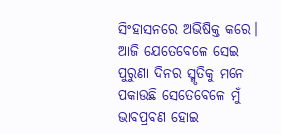ସିଂହାସନରେ ଅଭିଷିକ୍ତ କରେ।
ଆଜି ଯେତେବେଳେ ସେଇ ପୁରୁଣା ଦିନର ସ୍ମୃତିକୁ ମନେ ପକାଉଛି ସେତେବେଳେ ମୁଁ ଭାବପ୍ରବଣ ହୋଇ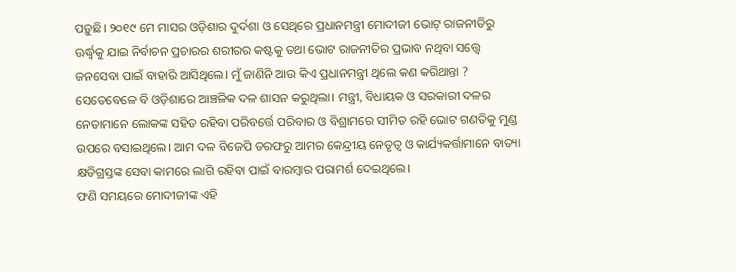ପଡ଼ୁଛି। ୨୦୧୯ ମେ ମାସର ଓଡ଼ିଶାର ଦୁର୍ଦଶା ଓ ସେଥିରେ ପ୍ରଧାନମନ୍ତ୍ରୀ ମୋଦୀଜୀ ଭୋଟ୍ ରାଜନୀତିରୁ ଊର୍ଦ୍ଧ୍ୱକୁ ଯାଇ ନିର୍ବାଚନ ପ୍ରଚାରର ଶରୀରର କଷ୍ଟକୁ ତଥା ଭୋଟ ରାଜନୀତିର ପ୍ରଭାବ ନଥିବା ସତ୍ତ୍ୱେ ଜନସେବା ପାଇଁ ବାହାରି ଆସିଥିଲେ। ମୁଁ ଜାଣିନି ଆଉ କିଏ ପ୍ରଧାନମନ୍ତ୍ରୀ ଥିଲେ କଣ କରିଥାନ୍ତା ? ସେତେବେଳେ ବି ଓଡ଼ିଶାରେ ଆଞ୍ଚଳିକ ଦଳ ଶାସନ କରୁଥିଲା। ମନ୍ତ୍ରୀ, ବିଧାୟକ ଓ ସରକାରୀ ଦଳର ନେତାମାନେ ଲୋକଙ୍କ ସହିତ ରହିବା ପରିବର୍ତ୍ତେ ପରିବାର ଓ ବିଶ୍ରାମରେ ସୀମିତ ରହି ଭୋଟ ଗଣତିକୁ ମୁଣ୍ଡ ଉପରେ ବସାଇଥିଲେ। ଆମ ଦଳ ବିଜେପି ତରଫରୁ ଆମର କେନ୍ଦ୍ରୀୟ ନେତୃତ୍ୱ ଓ କାର୍ଯ୍ୟକର୍ତ୍ତାମାନେ ବାତ୍ୟା କ୍ଷତିଗ୍ରସ୍ତଙ୍କ ସେବା କାମରେ ଲାଗି ରହିବା ପାଇଁ ବାରମ୍ବାର ପରାମର୍ଶ ଦେଇଥିଲେ।
ଫଣି ସମୟରେ ମୋଦୀଜୀଙ୍କ ଏହି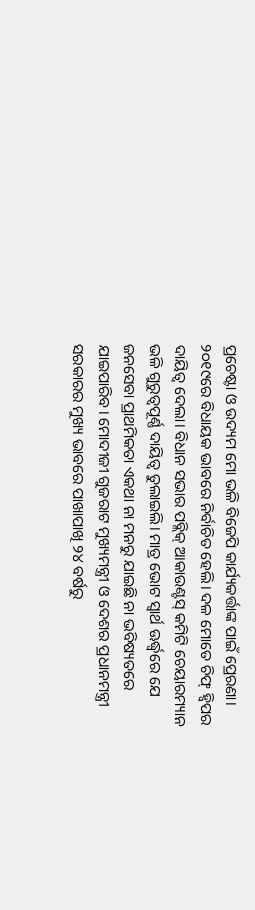ପ୍ରଚେଷ୍ଟା ଓ ଉଦ୍ୟମ ମୋ ଭଳି ବିଜେପି କାର୍ଯ୍ୟକର୍ତ୍ତାଙ୍କ ପାଇଁ ପ୍ରେରଣା। ୨୦୧୯ରେ ବିଧାୟକ ଭାବରେ ନିର୍ବାଚିତ ହେଲି। ଦଳ ମୋତେ ଚିଫ୍ ହ୍ୱିପର ଦାୟିତ୍ୱ ଦେଲା। ବିଧାନ ସଭାର ପବ୍ଲିକ୍ ଆକାଉଣ୍ଟସ୍ କମିଟି ଚେୟାରମ୍ୟାନ ଭଳି ଗୁରୁତ୍ୱପୂର୍ଣ୍ଣ ଦାୟିତ୍ୱ ତୁଲାଇଲି। ମାତ୍ର ଭୋଟ ସ୍ୱାର୍ଥ ଊର୍ଦ୍ଧ୍ୱରେ ଯେ ଜନସେବା ପ୍ରାଥମିକତା ଏକଥା ନା ମନରୁ ଯାଇଛି ନା ଭବିଷ୍ୟତରେ ଯାଇପାରିବ। ମୋଦୀଜୀ ଗୁଜରାଟ ମୁଖ୍ୟମନ୍ତ୍ରୀ ଓ ଦେଶର ପ୍ରଧାନମନ୍ତ୍ରୀ ସରକାରର ମୁଖ୍ୟ ଭାବରେ ପାଖାପାଖି ୨୪ ବର୍ଷରୁ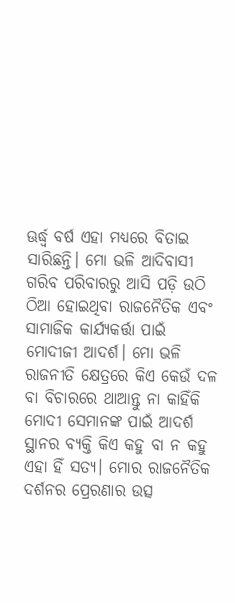ଊର୍ଦ୍ଧ୍ବ ବର୍ଷ ଏହା ମଧ୍ୟରେ ବିତାଇ ସାରିଛନ୍ତି। ମୋ ଭଳି ଆଦିବାସୀ ଗରିବ ପରିବାରରୁ ଆସି ପଡ଼ି ଉଠି ଠିଆ ହୋଇଥିବା ରାଜନୈତିକ ଏବଂ ସାମାଜିକ କାର୍ଯ୍ୟକର୍ତ୍ତା ପାଇଁ ମୋଦୀଜୀ ଆଦର୍ଶ। ମୋ ଭଳି ରାଜନୀତି କ୍ଷେତ୍ରରେ କିଏ କେଉଁ ଦଳ ବା ବିଚାରରେ ଥାଆନ୍ତୁ ନା କାହିଁକି ମୋଦୀ ସେମାନଙ୍କ ପାଇଁ ଆଦର୍ଶ ସ୍ଥାନର ବ୍ୟକ୍ତି କିଏ କହୁ ବା ନ କହୁ ଏହା ହିଁ ସତ୍ୟ। ମୋର ରାଜନୈତିକ ଦର୍ଶନର ପ୍ରେରଣାର ଉତ୍ସ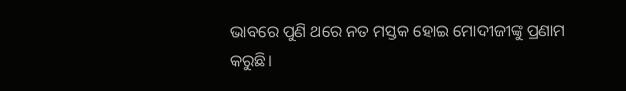ଭାବରେ ପୁଣି ଥରେ ନତ ମସ୍ତକ ହୋଇ ମୋଦୀଜୀଙ୍କୁ ପ୍ରଣାମ କରୁଛି।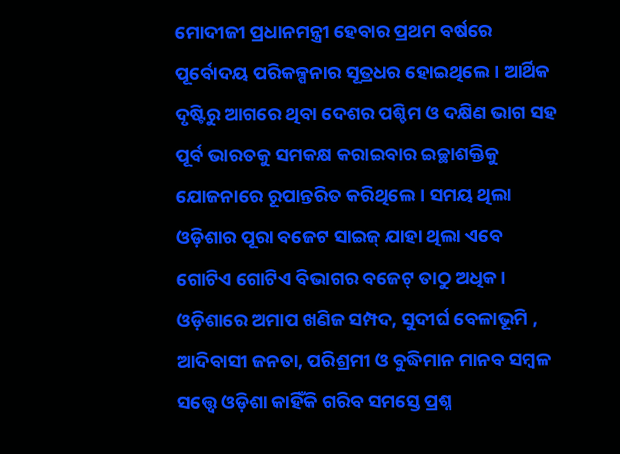ମୋଦୀଜୀ ପ୍ରଧାନମନ୍ତ୍ରୀ ହେବାର ପ୍ରଥମ ବର୍ଷରେ ପୂର୍ବୋଦୟ ପରିକଳ୍ପନାର ସୂତ୍ରଧର ହୋଇଥିଲେ। ଆର୍ଥିକ ଦୃଷ୍ଟିରୁ ଆଗରେ ଥିବା ଦେଶର ପଶ୍ଚିମ ଓ ଦକ୍ଷିଣ ଭାଗ ସହ ପୂର୍ବ ଭାରତକୁ ସମକକ୍ଷ କରାଇବାର ଇଚ୍ଛାଶକ୍ତିକୁ ଯୋଜନାରେ ରୂପାନ୍ତରିତ କରିଥିଲେ। ସମୟ ଥିଲା ଓଡ଼ିଶାର ପୂରା ବଜେଟ ସାଇଜ୍ ଯାହା ଥିଲା ଏବେ ଗୋଟିଏ ଗୋଟିଏ ବିଭାଗର ବଜେଟ୍ ତାଠୁ ଅଧିକ। ଓଡ଼ିଶାରେ ଅମାପ ଖଣିଜ ସମ୍ପଦ, ସୁଦୀର୍ଘ ବେଳାଭୂମି , ଆଦିବାସୀ ଜନତା, ପରିଶ୍ରମୀ ଓ ବୁଦ୍ଧିମାନ ମାନବ ସମ୍ବଳ ସତ୍ତ୍ୱେ ଓଡ଼ିଶା କାହିଁକି ଗରିବ ସମସ୍ତେ ପ୍ରଶ୍ନ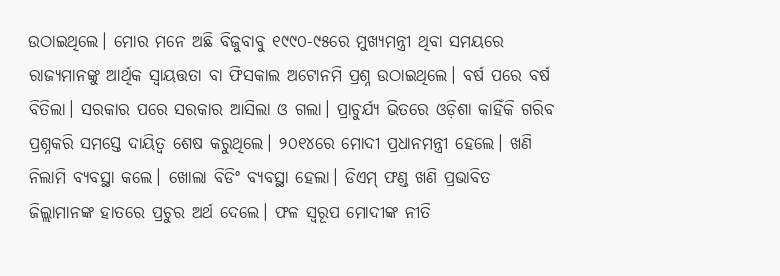ଉଠାଇଥିଲେ। ମୋର ମନେ ଅଛି ବିଜୁବାବୁ ୧୯୯୦-୯୫ରେ ମୁଖ୍ୟମନ୍ତ୍ରୀ ଥିବା ସମୟରେ ରାଜ୍ୟମାନଙ୍କୁ ଆର୍ଥିକ ସ୍ୱାୟତ୍ତତା ବା ଫିସକାଲ ଅଟୋନମି ପ୍ରଶ୍ନ ଉଠାଇଥିଲେ। ବର୍ଷ ପରେ ବର୍ଷ ବିତିଲା। ସରକାର ପରେ ସରକାର ଆସିଲା ଓ ଗଲା। ପ୍ରାଚୁର୍ଯ୍ୟ ଭିତରେ ଓଡ଼ିଶା କାହିଁକି ଗରିବ ପ୍ରଶ୍ନକରି ସମସ୍ତେ ଦାୟିତ୍ୱ ଶେଷ କରୁଥିଲେ। ୨୦୧୪ରେ ମୋଦୀ ପ୍ରଧାନମନ୍ତ୍ରୀ ହେଲେ। ଖଣି ନିଲାମି ବ୍ୟବସ୍ଥା କଲେ। ଖୋଲା ବିଡିଂ ବ୍ୟବସ୍ଥା ହେଲା। ଡିଏମ୍ ଫଣ୍ଡ ଖଣି ପ୍ରଭାବିତ ଜିଲ୍ଲାମାନଙ୍କ ହାତରେ ପ୍ରଚୁର ଅର୍ଥ ଦେଲେ। ଫଳ ସ୍ୱରୂପ ମୋଦୀଙ୍କ ନୀତି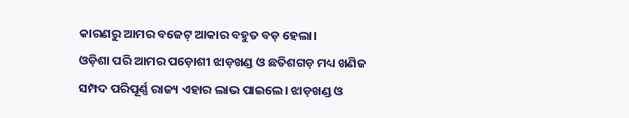କାରଣରୁ ଆମର ବଜେଟ୍ ଆକାର ବହୁତ ବଡ଼ ହେଲା।
ଓଡ଼ିଶା ପରି ଆମର ପଡ଼ୋଶୀ ଝାଡ଼ଖଣ୍ଡ ଓ ଛତିଶଗଡ଼ ମଧ୍ୟ ଖଣିଜ ସମ୍ପଦ ପରିପୂର୍ଣ୍ଣ ରାଜ୍ୟ ଏହାର ଲାଭ ପାଇଲେ। ଝାଡ଼ଖଣ୍ଡ ଓ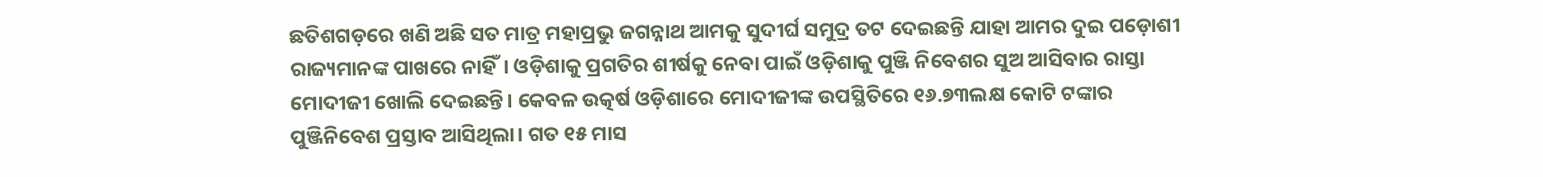ଛତିଶଗଡ଼ରେ ଖଣି ଅଛି ସତ ମାତ୍ର ମହାପ୍ରଭୁ ଜଗନ୍ନାଥ ଆମକୁ ସୁଦୀର୍ଘ ସମୁଦ୍ର ତଟ ଦେଇଛନ୍ତି ଯାହା ଆମର ଦୁଇ ପଡ଼ୋଶୀ ରାଜ୍ୟମାନଙ୍କ ପାଖରେ ନାହିଁ। ଓଡ଼ିଶାକୁ ପ୍ରଗତିର ଶୀର୍ଷକୁ ନେବା ପାଇଁ ଓଡ଼ିଶାକୁ ପୁଞ୍ଜି ନିବେଶର ସୁଅ ଆସିବାର ରାସ୍ତା ମୋଦୀଜୀ ଖୋଲି ଦେଇଛନ୍ତି। କେବଳ ଉତ୍କର୍ଷ ଓଡ଼ିଶାରେ ମୋଦୀଜୀଙ୍କ ଉପସ୍ଥିତିରେ ୧୬.୭୩ଲକ୍ଷ କୋଟି ଟଙ୍କାର ପୁଞ୍ଜିନିବେଶ ପ୍ରସ୍ତାବ ଆସିଥିଲା। ଗତ ୧୫ ମାସ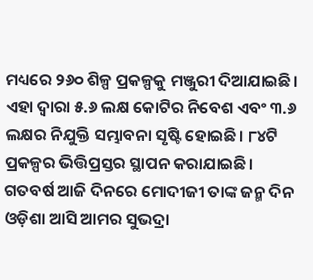ମଧ୍ୟରେ ୨୬୦ ଶିଳ୍ପ ପ୍ରକଳ୍ପକୁ ମଞ୍ଜୁରୀ ଦିଆଯାଇଛି। ଏହା ଦ୍ୱାରା ୫.୬ ଲକ୍ଷ କୋଟିର ନିବେଶ ଏବଂ ୩.୬ ଲକ୍ଷର ନିଯୁକ୍ତି ସମ୍ଭାବନା ସୃଷ୍ଟି ହୋଇଛି। ୮୪ଟି ପ୍ରକଳ୍ପର ଭିତ୍ତିପ୍ରସ୍ତର ସ୍ଥାପନ କରାଯାଇଛି।
ଗତବର୍ଷ ଆଜି ଦିନରେ ମୋଦୀଜୀ ତାଙ୍କ ଜନ୍ମ ଦିନ ଓଡ଼ିଶା ଆସି ଆମର ସୁଭଦ୍ରା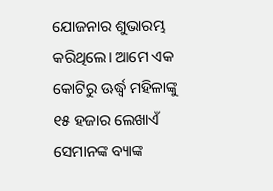ଯୋଜନାର ଶୁଭାରମ୍ଭ କରିଥିଲେ। ଆମେ ଏକ କୋଟିରୁ ଊର୍ଦ୍ଧ୍ୱ ମହିଳାଙ୍କୁ ୧୫ ହଜାର ଲେଖାଏଁ ସେମାନଙ୍କ ବ୍ୟାଙ୍କ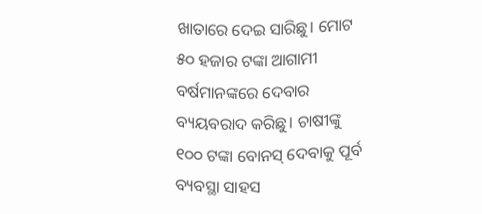ଖାତାରେ ଦେଇ ସାରିଛୁ। ମୋଟ ୫୦ ହଜାର ଟଙ୍କା ଆଗାମୀ ବର୍ଷମାନଙ୍କରେ ଦେବାର ବ୍ୟୟବରାଦ କରିଛୁ। ଚାଷୀଙ୍କୁ ୧୦୦ ଟଙ୍କା ବୋନସ୍ ଦେବାକୁ ପୂର୍ବ ବ୍ୟବସ୍ଥା ସାହସ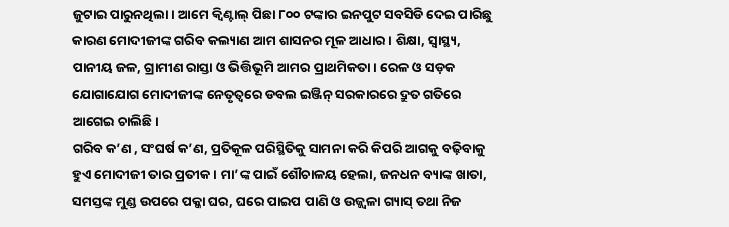ଜୁଟାଇ ପାରୁନଥିଲା। ଆମେ କ୍ୱିଣ୍ଟାଲ୍ ପିଛା ୮୦୦ ଟଙ୍କାର ଇନପୁଟ ସବସିଡି ଦେଇ ପାରିଛୁ କାରଣ ମୋଦୀଜୀଙ୍କ ଗରିବ କଲ୍ୟାଣ ଆମ ଶାସନର ମୂଳ ଆଧାର। ଶିକ୍ଷା, ସ୍ୱାସ୍ଥ୍ୟ, ପାନୀୟ ଜଳ, ଗ୍ରାମୀଣ ରାସ୍ତା ଓ ଭିତ୍ତିଭୂମି ଆମର ପ୍ରାଥମିକତା। ରେଳ ଓ ସଡ଼କ ଯୋଗାଯୋଗ ମୋଦୀଜୀଙ୍କ ନେତୃତ୍ୱରେ ଡବଲ ଇଞ୍ଜିନ୍ ସରକାରରେ ଦ୍ରୁତ ଗତିରେ ଆଗେଇ ଚାଲିଛି।
ଗରିବ କ’ଣ , ସଂଘର୍ଷ କ’ଣ, ପ୍ରତିକୂଳ ପରିସ୍ଥିତିକୁ ସାମନା କରି କିପରି ଆଗକୁ ବଢ଼ିବାକୁ ହୁଏ ମୋଦୀଜୀ ତାର ପ୍ରତୀକ। ମା’ଙ୍କ ପାଇଁ ଶୌଚାଳୟ ହେଲା, ଜନଧନ ବ୍ୟାଙ୍କ ଖାତା, ସମସ୍ତଙ୍କ ମୁଣ୍ଡ ଉପରେ ପକ୍କା ଘର, ଘରେ ପାଇପ ପାଣି ଓ ଉଜ୍ଜ୍ୱଳା ଗ୍ୟାସ୍ ତଥା ନିଜ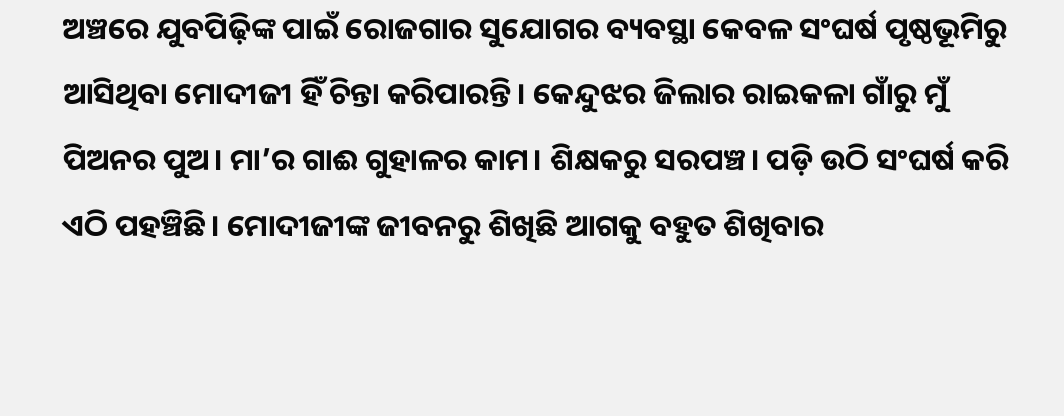ଅଞ୍ଚରେ ଯୁବପିଢ଼ିଙ୍କ ପାଇଁ ରୋଜଗାର ସୁଯୋଗର ବ୍ୟବସ୍ଥା କେବଳ ସଂଘର୍ଷ ପୃଷ୍ଠଭୂମିରୁ ଆସିଥିବା ମୋଦୀଜୀ ହିଁ ଚିନ୍ତା କରିପାରନ୍ତି। କେନ୍ଦୁଝର ଜିଲାର ରାଇକଳା ଗାଁରୁ ମୁଁ ପିଅନର ପୁଅ। ମା’ର ଗାଈ ଗୁହାଳର କାମ। ଶିକ୍ଷକରୁ ସରପଞ୍ଚ। ପଡ଼ି ଉଠି ସଂଘର୍ଷ କରି ଏଠି ପହଞ୍ଚିଛି। ମୋଦୀଜୀଙ୍କ ଜୀବନରୁ ଶିଖିଛି ଆଗକୁ ବହୁତ ଶିଖିବାର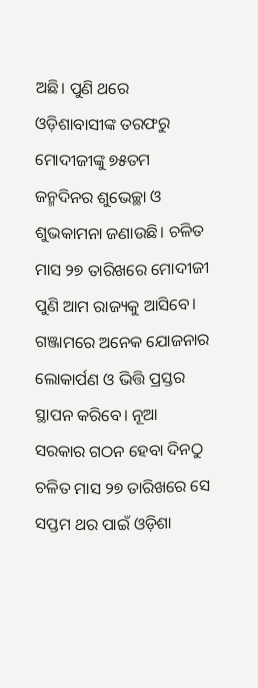ଅଛି। ପୁଣି ଥରେ ଓଡ଼ିଶାବାସୀଙ୍କ ତରଫରୁ ମୋଦୀଜୀଙ୍କୁ ୭୫ତମ ଜନ୍ମଦିନର ଶୁଭେଚ୍ଛା ଓ ଶୁଭକାମନା ଜଣାଉଛି। ଚଳିତ ମାସ ୨୭ ତାରିଖରେ ମୋଦୀଜୀ ପୁଣି ଆମ ରାଜ୍ୟକୁ ଆସିବେ। ଗଞ୍ଜାମରେ ଅନେକ ଯୋଜନାର ଲୋକାର୍ପଣ ଓ ଭିତ୍ତି ପ୍ରସ୍ତର ସ୍ଥାପନ କରିବେ। ନୂଆ ସରକାର ଗଠନ ହେବା ଦିନଠୁ ଚଳିତ ମାସ ୨୭ ତାରିଖରେ ସେ ସପ୍ତମ ଥର ପାଇଁ ଓଡ଼ିଶା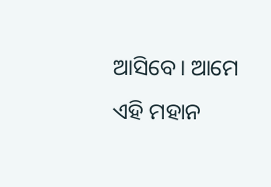ଆସିବେ। ଆମେ ଏହି ମହାନ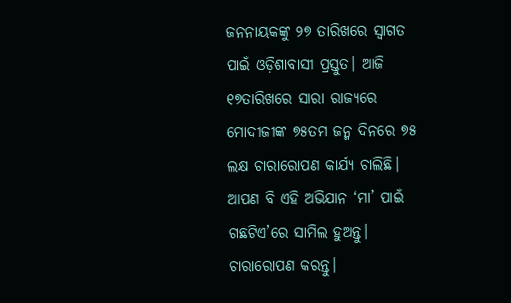ଜନନାୟକଙ୍କୁ ୨୭ ତାରିଖରେ ସ୍ୱାଗତ ପାଇଁ ଓଡ଼ିଶାବାସୀ ପ୍ରସ୍ତୁତ। ଆଜି ୧୭ତାରିଖରେ ସାରା ରାଜ୍ୟରେ ମୋଦୀଜୀଙ୍କ ୭୫ତମ ଜନ୍ମ ଦିନରେ ୭୫ ଲକ୍ଷ ଚାରାରୋପଣ କାର୍ଯ୍ୟ ଚାଲିଛି। ଆପଣ ବି ଏହି ଅଭିଯାନ ‘ମା’ ପାଇଁ ଗଛଟିଏ’ରେ ସାମିଲ ହୁଅନ୍ତୁ। ଚାରାରୋପଣ କରନ୍ତୁ।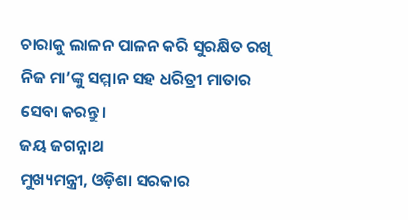ଚାରାକୁ ଲାଳନ ପାଳନ କରି ସୁରକ୍ଷିତ ରଖି ନିଜ ମା’ଙ୍କୁ ସମ୍ମାନ ସହ ଧରିତ୍ରୀ ମାତାର ସେବା କରନ୍ତୁ।
ଜୟ ଜଗନ୍ନାଥ
ମୁଖ୍ୟମନ୍ତ୍ରୀ, ଓଡ଼ିଶା ସରକାର